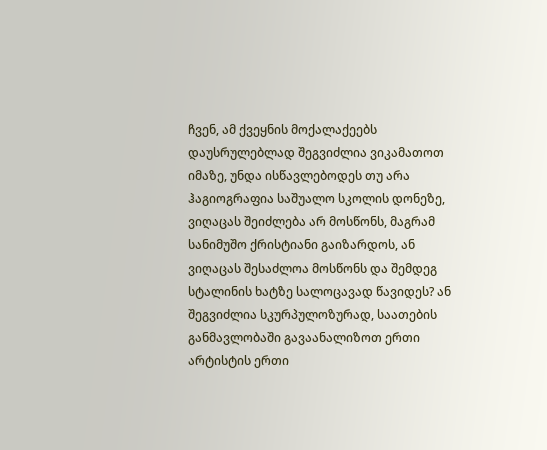ჩვენ, ამ ქვეყნის მოქალაქეებს დაუსრულებლად შეგვიძლია ვიკამათოთ იმაზე, უნდა ისწავლებოდეს თუ არა ჰაგიოგრაფია საშუალო სკოლის დონეზე, ვიღაცას შეიძლება არ მოსწონს, მაგრამ სანიმუშო ქრისტიანი გაიზარდოს, ან ვიღაცას შესაძლოა მოსწონს და შემდეგ სტალინის ხატზე სალოცავად წავიდეს? ან შეგვიძლია სკურპულოზურად, საათების განმავლობაში გავაანალიზოთ ერთი არტისტის ერთი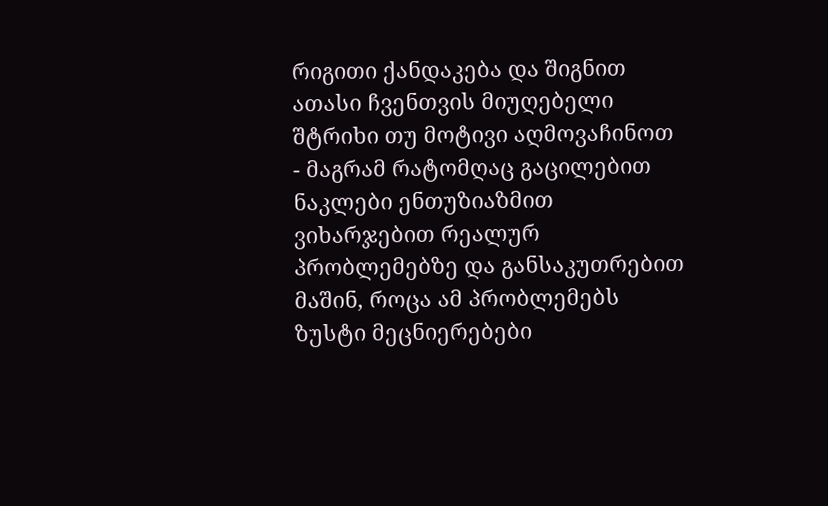რიგითი ქანდაკება და შიგნით ათასი ჩვენთვის მიუღებელი შტრიხი თუ მოტივი აღმოვაჩინოთ - მაგრამ რატომღაც გაცილებით ნაკლები ენთუზიაზმით ვიხარჯებით რეალურ პრობლემებზე და განსაკუთრებით მაშინ, როცა ამ პრობლემებს ზუსტი მეცნიერებები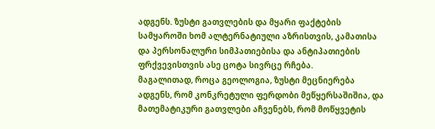ადგენს. ზუსტი გათვლების და მყარი ფაქტების სამყაროში ხომ ალტერნატიული აზრისთვის, კამათისა და პერსონალური სიმპათიებისა და ანტიპათიების ფრქვევისთვის ასე ცოტა სივრცე რჩება.
მაგალითად, როცა გეოლოგია, ზუსტი მეცნიერება ადგენს, რომ კონკრეტული ფერდობი მეწყერსაშიშია, და მათემატიკური გათვლები აჩვენებს, რომ მოწყვეტის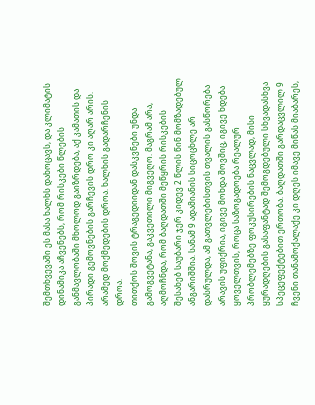შემთხვევაში ეს მასა ხალხს დახოცავს, და კლიმატის დინამიკა აჩვენებს, რომ რისკები წლების განმავლობაში მხოლოდ გაიზრდება, აქ კამათის და პირადი გემოვნების გარჩევის დრო კი აღარ არის. არამედ მოქმედების დროა. ხალხის გადარჩენის დროა.
თითქოს შოვის ტრაგედიიდან დასკვნები უნდა გამოგვეტანა, გაკვეთილი მიგვეღო. მაგრამ არა, აღმოჩნდა, რომ ბაღდათში მეწყრის რისკების შესახებ საუბარი ჯერ კიდევ 2 წლის წინ მომზადებულ ანგარიშშია. სანამ 9 ადამიანის სიცოცხლე არ დასრულდა, ამ გათვლებისთვის თვალის გასწორება არავის უფიქრია, იგივე მოხდა შოვშიც, იგივე ხდება ყოველთვის, როცა საზოგადოება რეალურ პრობლემებზე ფოკუსირების ნაცვლად, მისი ყურადღების გასაფანტად შემოგდებული სხვადასხვა სპეცეფექტებით ერთობა. ბაღდათში გარდაცვლილ 9 ჩვენი თანამოქალაქე კი დღეს იმავე მიწას მიაბარეს,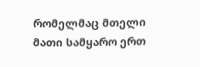რომელმაც მთელი მათი სამყარო ერთ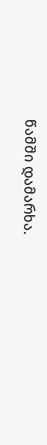წამში დამარხა.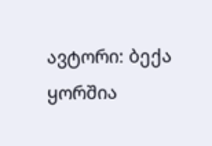ავტორი: ბექა ყორშია